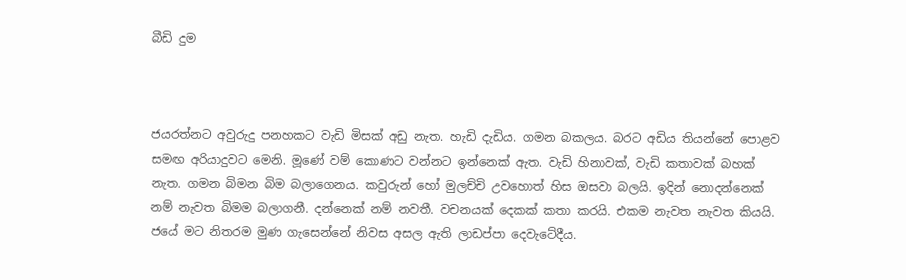බීඩි දුම



ජයරත්නට අවුරුදු පනහකට වැඩි මිසක් අඩු නැත. හැඩි දැඩිය. ගමන බකලය. බරට අඩිය තියන්නේ පොළව සමඟ අරියාදුවට මෙනි. මූණේ වම් කොණට වන්නට ඉන්නෙක් ඇත. වැඩි හිනාවක්, වැඩි කතාවක් බහක් නැත. ගමන බිමන බිම බලාගෙනය. කවුරුන් හෝ මුලච්චි උවහොත් හිස ඔසවා බලයි. ඉදින් නොදන්නෙක් නම් නැවත බිමම බලාගනී. දන්නෙක් නම් නවතී. වචනයක් දෙකක් කතා කරයි. එකම නැවත නැවත කියයි.  ජයේ මට නිතරම මුණ ගැසෙන්නේ නිවස අසල ඇති ලාඩප්පා දෙවැටේදීය.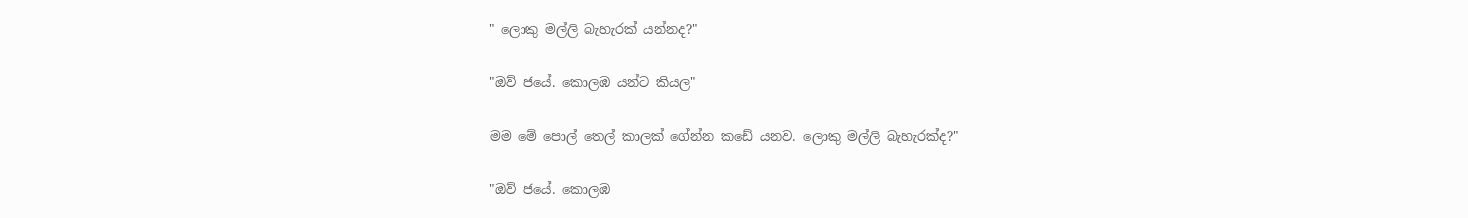" ලොකු මල්ලි බැහැරක් යන්නද?"

"ඔව් ජයේ. කොලඹ යන්ට කියල"

මම මේ පොල් තෙල් කාලක් ගේන්න කඩේ යනව. ලොකු මල්ලි බැහැරක්ද?"

"ඔව් ජයේ. කොලඹ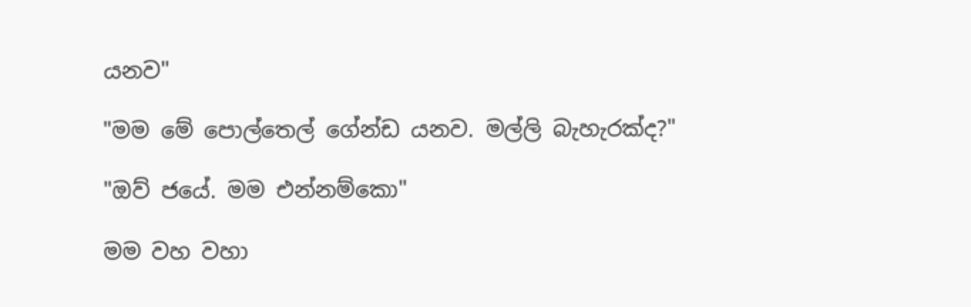යනව"

"මම මේ පොල්තෙල් ගේන්ඩ යනව. මල්ලි බැහැරක්ද?"

"ඔව් ජයේ. මම එන්නම්කො"

මම වහ වහා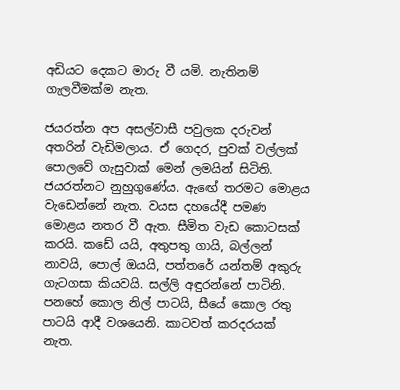අඩියට දෙකට මාරු වී යමි. නැතිනම් ගැලවීමක්ම නැත.

ජයරත්න අප අසල්වාසී පවුලක දරුවන් අතරින් වැඩිමලාය. ඒ ගෙදර, පුවක් වල්ලක් පොලවේ ගැසුවාක් මෙන් ලමයින් සිටිති. ජයරත්නට නුහුගුණේය. ඇඟේ තරමට මොළය වැඩෙන්නේ නැත. වයස දහයේදී පමණ මොළය නතර වී ඇත. සීමිත වැඩ කොටසක් කරයි. කඩේ යයි, අතුපතු ගායි, බල්ලන් නාවයි, පොල් ඔයයි, පත්තරේ යන්තම් අකුරු ගැටගසා කියවයි. සල්ලි අඳුරන්නේ පාටිනි. පනහේ කොල නිල් පාටයි, සීයේ කොල රතු පාටයි ආදී වශයෙනි. කාටවත් කරදරයක් නැත.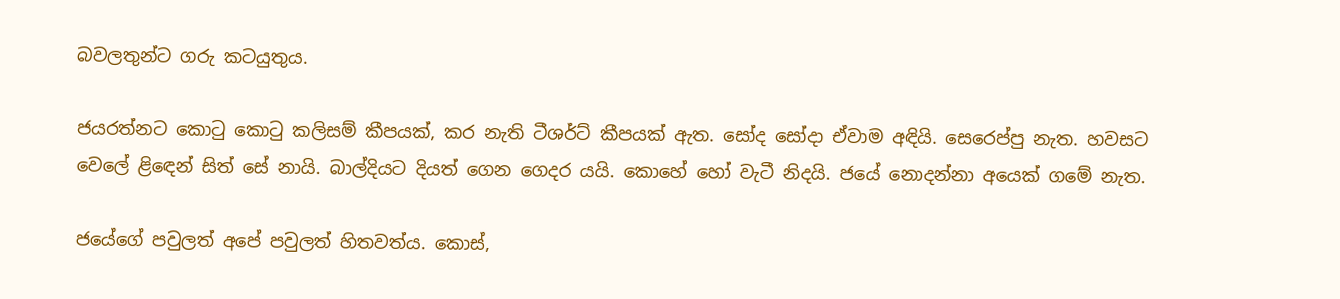බවලතුන්ට ගරු කටයුතුය.

ජයරත්නට කොටු කොටු කලිසම් කීපයක්, කර නැති ටීශර්ට් කීපයක් ඇත. සෝද සෝදා ඒවාම අඳියි. සෙරෙප්පු නැත. හවසට වෙලේ ළිඳෙන් සිත් සේ නායි. බාල්දියට දියත් ගෙන ගෙදර යයි. කොහේ හෝ වැටී නිදයි. ජයේ නොදන්නා අයෙක් ගමේ නැත.

ජයේගේ පවුලත් අපේ පවුලත් හිතවත්ය. කොස්,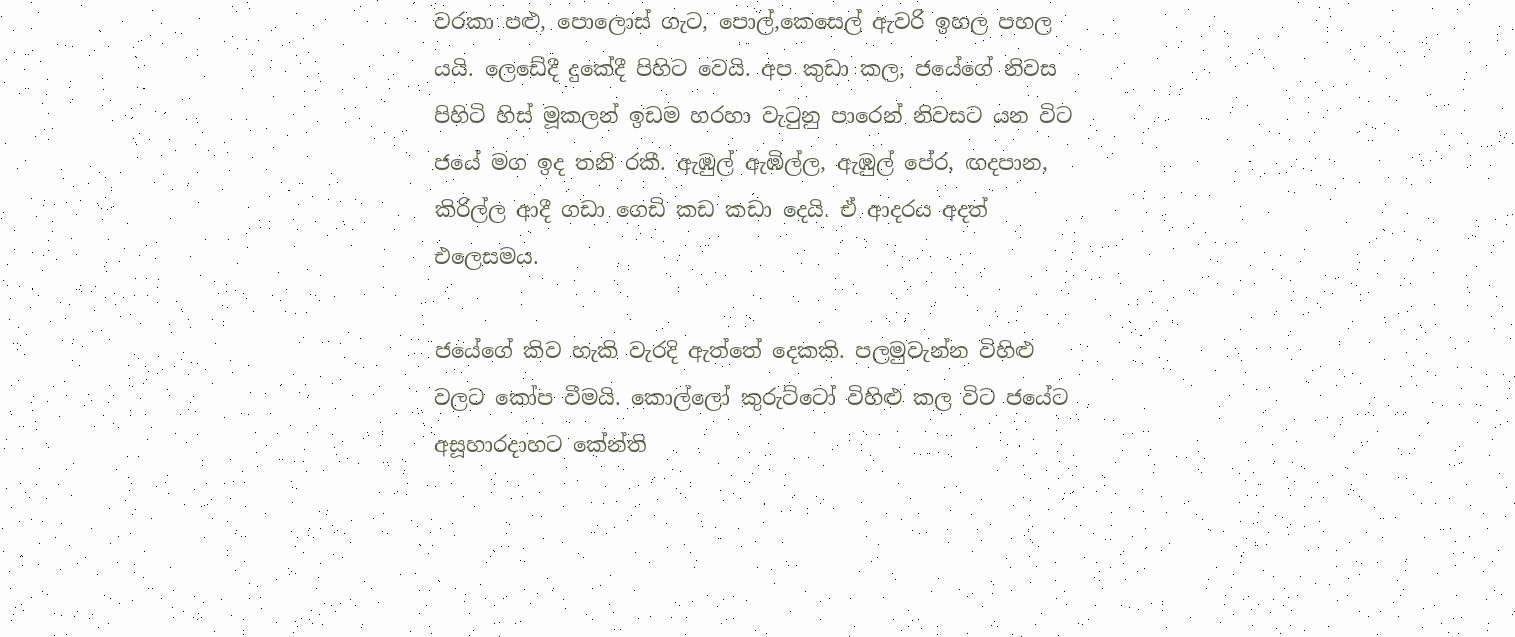වරකා පළු, පොලොස් ගැට, පොල්,කෙසෙල් ඇවරි ඉහල පහල යයි. ලෙඩේදී දුකේදී පිහිට වෙයි. අප කුඩා කල, ජයේගේ නිවස පිහිටි හිස් මූකලන් ඉඩම හරහා වැටුනු පාරෙන් නිවසට යන විට ජයේ මග ඉද තනි රකී. ඇඹුල් ඇඹිල්ල, ඇඹුල් පේර, ඟදපාන, කිරිල්ල ආදී ගඩා ගෙඩි කඩ කඩා දෙයි. ඒ ආදරය අදත් එලෙසමය.

ජයේගේ කිව හැකි වැරදි ඇත්තේ දෙකකි. පලමුවැන්න විහිළු වලට කෝප වීමයි. කොල්ලෝ කුරුට්ටෝ විහිළු කල විට ජයේට අසූහාරදාහට කේන්ති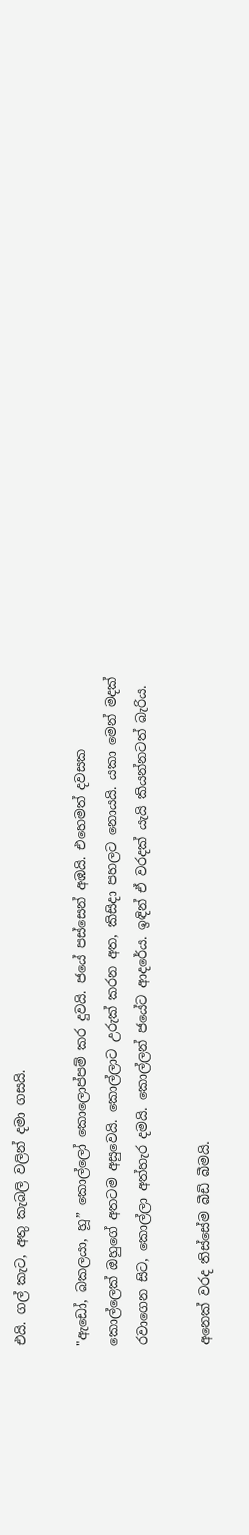එයි. ගල් කැට, අතු කැබලි වලින් දමා ගසයි.

"ඇඩෝ, බකලයා, හූ” කොල්ලෝ කොලොප්පම් කර දුවයි. ජයේ පස්සෙන් අඹයි. එහෙමත් දවසක කොල්ලෙක් ඔහුගේ අතටම අසුවෙයි. කොල්ලාට උරුක් කරන අත, කිසිදා පහලට නොයයි. යකා මෙන් මදක් රවාගෙන සිට, කොල්ලා අත්හැර දමයි. කොල්ලන් ජයේට ආදරේය. ඉඳින් ඒ වරදක් යැයි කියන්නටත් බැරිය.

අනෙක් වරද තිස්සේම බීඩි බීමයි.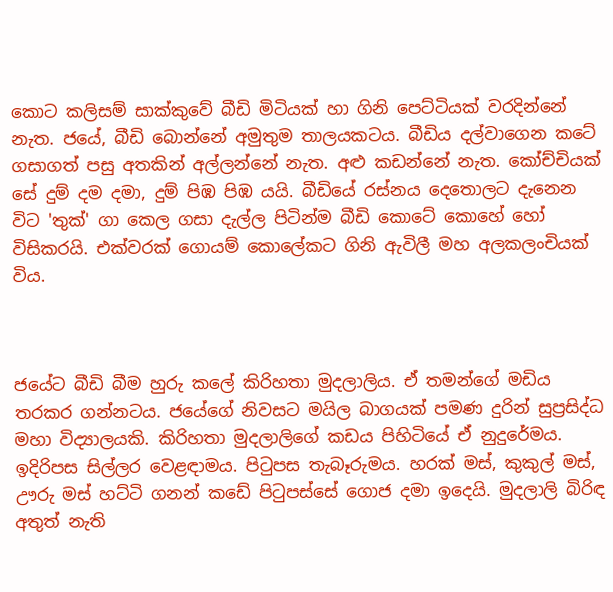කොට කලිසම් සාක්කුවේ බීඩි මිටියක් හා ගිනි පෙට්ටියක් වරදින්නේ නැත. ජයේ, බීඩි බොන්නේ අමුතුම තාලයකටය. බීඩිය දල්වාගෙන කටේ ගසාගත් පසු අතකින් අල්ලන්නේ නැත. අළු කඩන්නේ නැත. කෝච්චියක් සේ දුම් දම දමා, දුම් පිඹ පිඹ යයි. බීඩියේ රස්නය දෙතොලට දැනෙන විට 'තුක්' ගා කෙල ගසා දැල්ල පිටින්ම බීඩි කොටේ කොහේ හෝ විසිකරයි. එක්වරක් ගොයම් කොලේකට ගිනි ඇවිලී මහ අලකලංචියක් විය.



ජයේට බීඩි බීම හුරු කලේ කිරිහතා මුදලාලිය. ඒ තමන්ගේ මඩිය තරකර ගන්නටය. ජයේගේ නිවසට මයිල බාගයක් පමණ දුරින් සුප්‍රසිද්ධ මහා විද්‍යාලයකි. කිරිහතා මුදලාලිගේ කඩය පිහිටියේ ඒ නුදුරේමය. ඉදිරිපස සිල්ලර වෙළඳාමය. පිටුපස තැබෑරුමය. හරක් මස්, කුකුල් මස්, ඌරු මස් හට්ටි ගනන් කඩේ පිටුපස්සේ ගොජ දමා ඉදෙයි. මුදලාලි බිරිඳ අතුත් නැති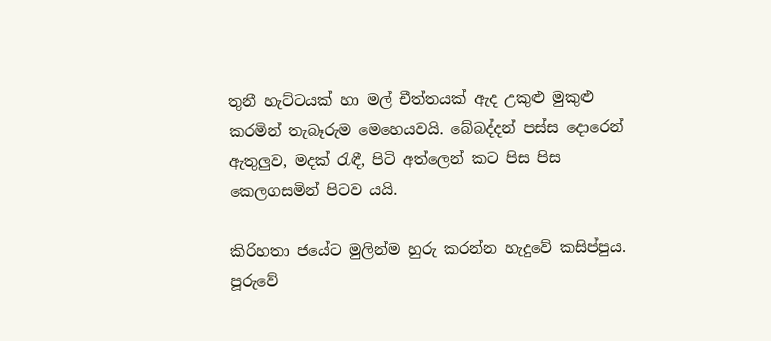තුනී හැට්ටයක් හා මල් චීත්තයක් ඇද උකුළු මුකුළු කරමින් තැබෑරුම මෙහෙයවයි. බේබද්දන් පස්ස දොරෙන් ඇතුලුව, මදක් රැඳී, පිටි අත්ලෙන් කට පිස පිස කෙලගසමින් පිටව යයි.

කිරිහතා ජයේට මුලින්ම හුරු කරන්න හැදුවේ කසිප්පුය. පූරුවේ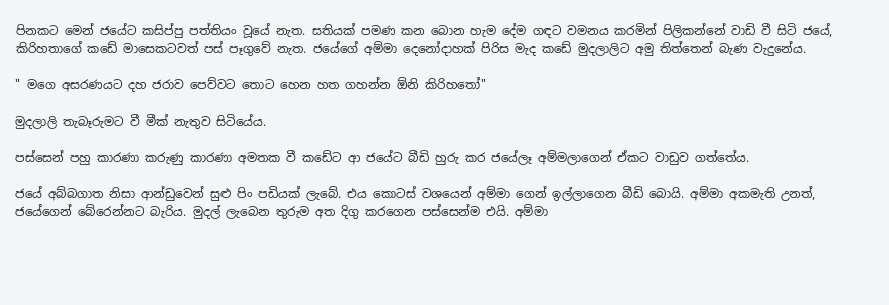පිනකට මෙන් ජයේට කසිප්පු පත්තියං වූයේ නැත. සතියක් පමණ කන බොන හැම දේම ගඳට වමනය කරමින් පිලිකන්නේ වාඩි වී සිටි ජයේ, කිරිහතාගේ කඩේ මාසෙකටවත් පස් පෑගුවේ නැත. ජයේගේ අම්මා දෙනෝදාහක් පිරිස මැද කඩේ මුදලාලිට අමු තිත්තෙන් බැණ වැදුනේය.

" මගෙ අසරණයට දහ ජරාව පෙව්වට තොට හෙන හත ගහන්න ඕනි කිරිහතෝ"

මුදලාලි තැබෑරුමට වී මීක් නැතුව සිටියේය.

පස්සෙන් පහු කාරණා කරුණු කාරණා අමතක වී කඩේට ආ ජයේට බීඩි හුරු කර ජයේලෑ අම්මලාගෙන් ඒකට වාඩුව ගත්තේය.

ජයේ අබ්බගාත නිසා ආන්ඩුවෙන් සුළු පිං පඩියක් ලැබේ. එය කොටස් වශයෙන් අම්මා ගෙන් ඉල්ලාගෙන බීඩි බොයි. අම්මා අකමැති උනත්, ජයේගෙන් බේරෙන්නට බැරිය. මුදල් ලැබෙන තුරුම අත දිගු කරගෙන පස්සෙන්ම එයි. අම්මා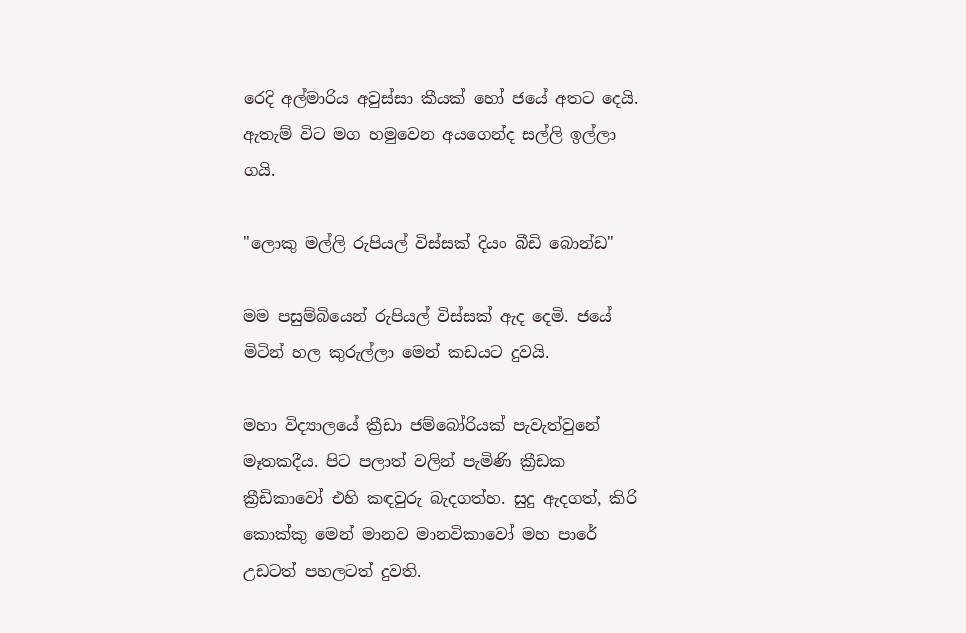රෙදි අල්මාරිය අවුස්සා කීයක් හෝ ජයේ අතට දෙයි. ඇතැම් විට මග හමුවෙන අයගෙන්ද සල්ලි ඉල්ලා ගයි.

"ලොකු මල්ලි රුපියල් විස්සක් දියං බීඩි බොන්ඩ"

මම පසුම්බියෙන් රුපියල් විස්සක් ඇද දෙමි. ජයේ මිටින් හල කුරුල්ලා මෙන් කඩයට දුවයි.

මහා විද්‍යාලයේ ක්‍රීඩා ජම්බෝරියක් පැවැත්වුනේ මෑතකදීය. පිට පලාත් වලින් පැමිණි ක්‍රීඩක ක්‍රීඩිකාවෝ එහි කඳවුරු බැදගත්හ. සුදු ඇදගත්, කිරි කොක්කු මෙන් මානව මානවිකාවෝ මහ පාරේ උඩටත් පහලටත් දුවති.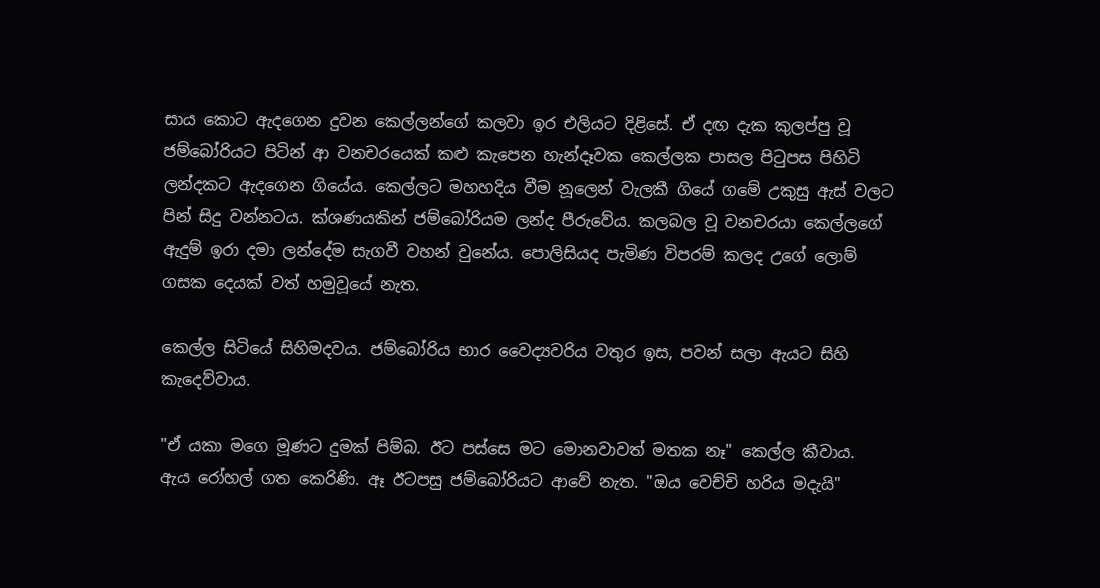සාය කොට ඇදගෙන දුවන කෙල්ලන්ගේ කලවා ඉර එලියට දිළිසේ. ඒ දඟ දැක කුලප්පු වූ ජම්බෝරියට පිටින් ආ වනචරයෙක් කළු කැපෙන හැන්දෑවක කෙල්ලක පාසල පිටුපස පිහිටි ලන්දකට ඇදගෙන ගියේය. කෙල්ලට මහහදිය වීම නූලෙන් වැලකී ගියේ ගමේ උකුසු ඇස් වලට පින් සිදු වන්නටය. ක්ශණයකින් ජම්බෝරියම ලන්ද පීරුවේය. කලබල වූ වනචරයා කෙල්ලගේ ඇදුම් ඉරා දමා ලන්දේම සැගවී වහන් වුනේය. පොලිසියද පැමිණ විපරම් කලද උගේ ලොම් ගසක දෙයක් වත් හමුවූයේ නැත.

කෙල්ල සිටියේ සිහිමදවය. ජම්බෝරිය භාර වෛද්‍යවරිය වතුර ඉස, පවන් සලා ඇයට සිහි කැදෙව්වාය.

"ඒ යකා මගෙ මූණට දුමක් පිම්බ. ඊට පස්සෙ මට මොනවාවත් මතක නෑ" කෙල්ල කීවාය. ඇය රෝහල් ගත කෙරිණි. ඈ ඊටපසු ජම්බෝරියට ආවේ නැත. "ඔය වෙච්චි හරිය මදැයි"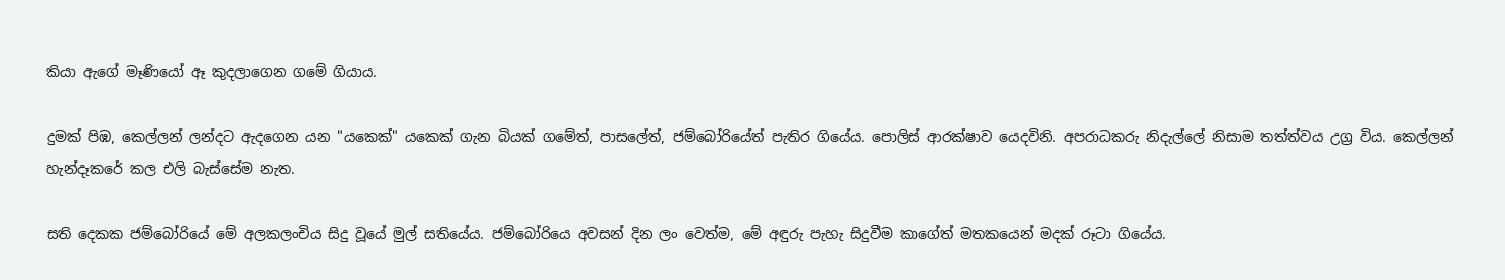කියා ඇගේ මෑණියෝ ඈ කුදලාගෙන ගමේ ගියාය.

දුමක් පිඹ, කෙල්ලන් ලන්දට ඇදගෙන යන "යකෙක්" යකෙක් ගැන බියක් ගමේත්, පාසලේත්, ජම්බෝරියේත් පැතිර ගියේය. පොලිස් ආරක්ෂාව යෙදවිනි. අපරාධකරු නිදැල්ලේ නිසාම තත්ත්වය උග්‍ර විය. කෙල්ලන් හැන්දෑකරේ කල එලි බැස්සේම නැත.

සති දෙකක ජම්බෝරියේ මේ අලකලංචිය සිදු වූයේ මුල් සතියේය. ජම්බෝරියෙ අවසන් දින ලං වෙත්ම, මේ අඳුරු පැහැ සිදුවීම කාගේත් මතකයෙන් මදක් රූටා ගියේය.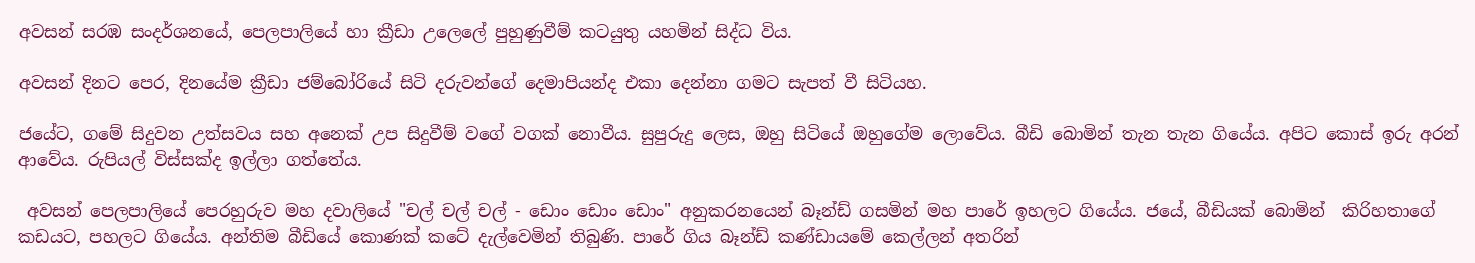අවසන් සරඹ සංදර්ශනයේ, පෙලපාලියේ හා ක්‍රීඩා උලෙලේ පුහුණුවීම් කටයුතු යහමින් සිද්ධ විය.

අවසන් දිනට පෙර, දිනයේම ක්‍රීඩා ජම්බෝරියේ සිටි දරුවන්ගේ දෙමාපියන්ද එකා දෙන්නා ගමට සැපත් වී සිටියහ.

ජයේට, ගමේ සිදුවන උත්සවය සහ අනෙක් උප සිදුවීම් වගේ වගක් නොවීය. සුපුරුදු ලෙස, ඔහු සිටියේ ඔහුගේම ලොවේය. බීඩි බොමින් තැන තැන ගියේය. අපිට කොස් ඉරු අරන් ආවේය. රුපියල් විස්සක්ද ඉල්ලා ගත්තේය.

 අවසන් පෙලපාලියේ පෙරහුරුව මහ දවාලියේ "චල් චල් චල් - ඩොං ඩොං ඩොං" අනුකරනයෙන් බෑන්ඩ් ගසමින් මහ පාරේ ඉහලට ගියේය. ජයේ, බීඩියක් බොමින්  කිරිහතාගේ කඩයට, පහලට ගියේය. අන්තිම බීඩියේ කොණක් කටේ දැල්වෙමින් තිබුණි. පාරේ ගිය බෑන්ඩ් කණ්ඩායමේ කෙල්ලන් අතරින්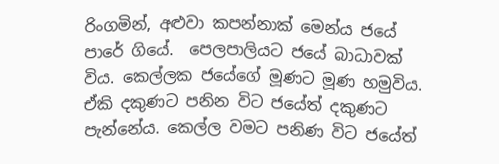රිංගමින්, අළුවා කපන්නාක් මෙන්ය ජයේ පාරේ ගියේ.  පෙලපාලියට ජයේ බාධාවක් විය. කෙල්ලක ජයේගේ මූණට මූණ හමුවිය. ඒකි දකුණට පනින විට ජයේත් දකුණට පැන්නේය. කෙල්ල වමට පනිණ විට ජයේත්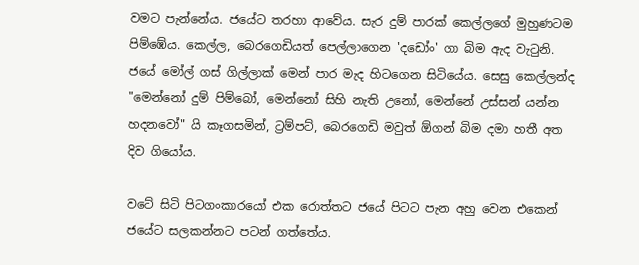වමට පැන්නේය. ජයේට තරහා ආවේය. සැර දුම් පාරක් කෙල්ලගේ මුහුණටම පිම්ඹේය. කෙල්ල, බෙරගෙඩියත් පෙල්ලාගෙන 'දඩෝං' ගා බිම ඇද වැටුනි. ජයේ මෝල් ගස් ගිල්ලාක් මෙන් පාර මැද හිටගෙන සිටියේය. සෙසු කෙල්ලන්ද "මෙන්නෝ දුම් පිම්බෝ, මෙන්නෝ සිහි නැති උනෝ, මෙන්නේ උස්සන් යන්න හදනවෝ" යි කෑගසමින්, ට්‍රම්පට්, බෙරගෙඩි මවුත් ඕගන් බිම දමා හතී අත දිව ගියෝය.

වටේ සිටි පිටගංකාරයෝ එක රොත්තට ජයේ පිටට පැන අහු වෙන එකෙන් ජයේට සලකන්නට පටන් ගත්තේය.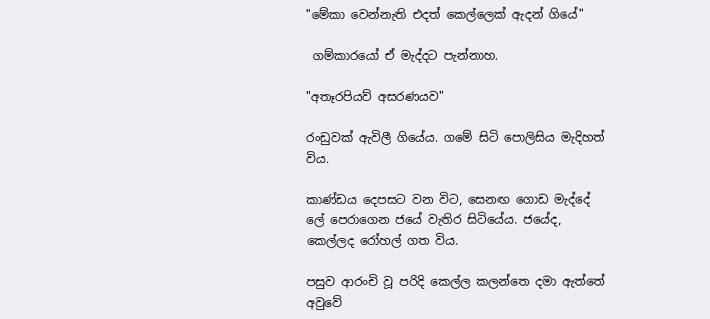"මේකා වෙන්නැති එදත් කෙල්ලෙක් ඇදන් ගියේ"

 ගම්කාරයෝ ඒ මැද්දට පැන්නාහ.

"අතෑරපියව් අසරණයව"

රංඩුවක් ඇවිලී ගියේය. ගමේ සිටි පොලිසිය මැදිහත් විය.

කාණ්ඩය දෙපසට වන විට, සෙනඟ ගොඩ මැද්දේ ලේ පෙරාගෙන ජයේ වැතිර සිටියේය. ජයේද, කෙල්ලද රෝහල් ගත විය.

පසුව ආරංචි වූ පරිදි කෙල්ල කලන්තෙ දමා ඇත්තේ අවුවේ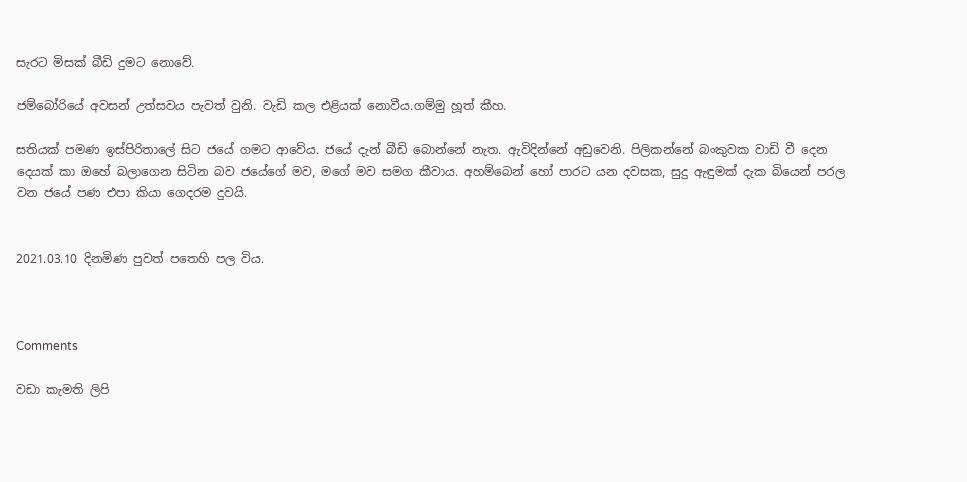සැරට මිසක් බීඩි දුමට නොවේ.

ජම්බෝරියේ අවසන් උත්සවය පැවත් වුනි. වැඩි කල එළියක් නොවීය.ගම්මු හූත් කීහ.

සතියක් පමණ ඉස්පිරිතාලේ සිට ජයේ ගමට ආවේය. ජයේ දැන් බීඩි බොන්නේ නැත. ඇවිදින්නේ අඩුවෙනි. පිලිකන්නේ බංකුවක වාඩි වී දෙන දෙයක් කා ඔහේ බලාගෙන සිටින බව ජයේගේ මව, මගේ මව සමග කීවාය. අහම්බෙන් හෝ පාරට යන දවසක, සුදු ඇඳුමක් දැක බියෙන් පරල වන ජයේ පණ එපා කියා ගෙදරම දුවයි.


2021.03.10 දිනමිණ පුවත් පතෙහි පල විය.



Comments

වඩා කැමති ලිපි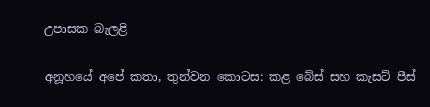උපාසක බැලළි

අනූහයේ අපේ කතා, තුන්වන කොටස: කළ බේස් සහ කැසට් පීස්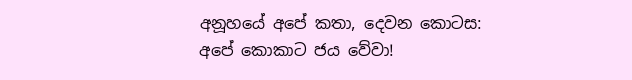අනූහයේ අපේ කතා, දෙවන කොටස: අපේ කොකාට ජය වේවා!